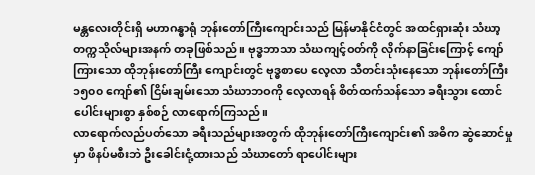မန္တလေးတိုင်းရှိ မဟာဂန္ဓာရုံ ဘုန်းတော်ကြီးကျောင်းသည် မြန်မာနိုင်ငံတွင် အထင်ရှားဆုံး သံဃာ့တက္ကသိုလ်များအနက် တခုဖြစ်သည်။ ဗုဒ္ဓဘာသာ သံဃကျင့်ဝတ်ကို လိုက်နာခြင်းကြောင့် ကျော်ကြားသော ထိုဘုန်းတော်ကြီး ကျောင်းတွင် ဗုဒ္ဓစာပေ လေ့လာ သီတင်းသုံးနေသော ဘုန်းတော်ကြီး ၁၅၀၀ ကျော်၏ ငြိမ်းချမ်းသော သံဃာဘဝကို လေ့လာရန် စိတ်ထက်သန်သော ခရီးသွား ထောင်ပေါင်းများစွာ နှစ်စဉ် လာရောက်ကြသည်။
လာရောက်လည်ပတ်သော ခရီးသည်များအတွက် ထိုဘုန်းတော်ကြီးကျောင်း၏ အဓိက ဆွဲဆောင်မှုမှာ ဖိနပ်မစီးဘဲ ဦးခေါင်းငုံ့ထားသည် သံဃာတော် ရာပေါင်းများ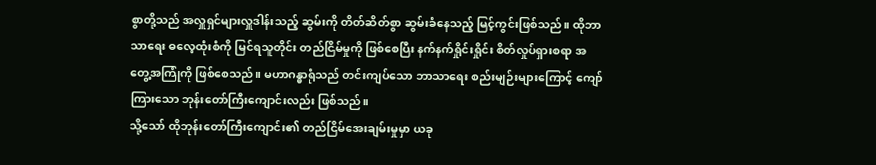စွာတို့သည် အလှူရှင်များလှူဒါန်းသည့် ဆွမ်းကို တိတ်ဆိတ်စွာ ဆွမ်းခံနေသည့် မြင့်ကွင်းဖြစ်သည်။ ထိုဘာသာရေး ဓလေ့ထုံးစံကို မြင်ရသူတိုင်း တည်ငြိမ်မှုကို ဖြစ်စေပြီး နက်နက်ရှိုင်းရှိုင်း စိတ်လှုပ်ရှားစရာ အတွေ့အကြုံကို ဖြစ်စေသည်။ မဟာဂန္ဓာရုံသည် တင်းကျပ်သော ဘာသာရေး စည်းမျဉ်းများကြောင့် ကျော်ကြားသော ဘုန်းတော်ကြီးကျောင်းလည်း ဖြစ်သည်။
သို့သော် ထိုဘုန်းတော်ကြီးကျောင်း၏ တည်ငြိမ်အေးချမ်းမှုမှာ ယခု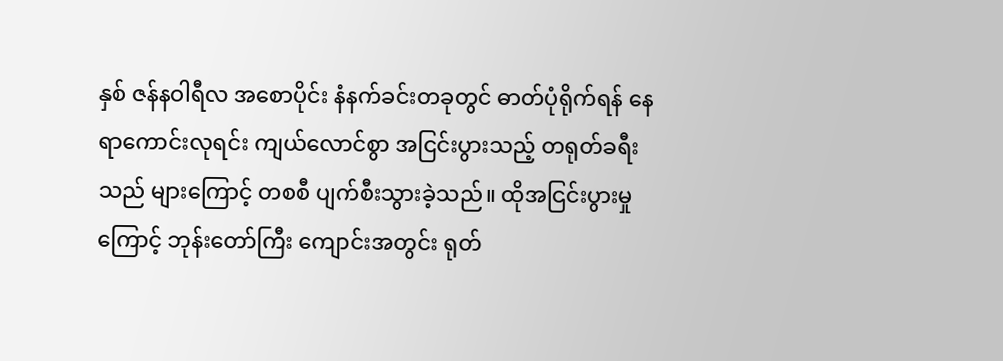နှစ် ဇန်နဝါရီလ အစောပိုင်း နံနက်ခင်းတခုတွင် ဓာတ်ပုံရိုက်ရန် နေရာကောင်းလုရင်း ကျယ်လောင်စွာ အငြင်းပွားသည့် တရုတ်ခရီးသည် များကြောင့် တစစီ ပျက်စီးသွားခဲ့သည်။ ထိုအငြင်းပွားမှုကြောင့် ဘုန်းတော်ကြီး ကျောင်းအတွင်း ရုတ်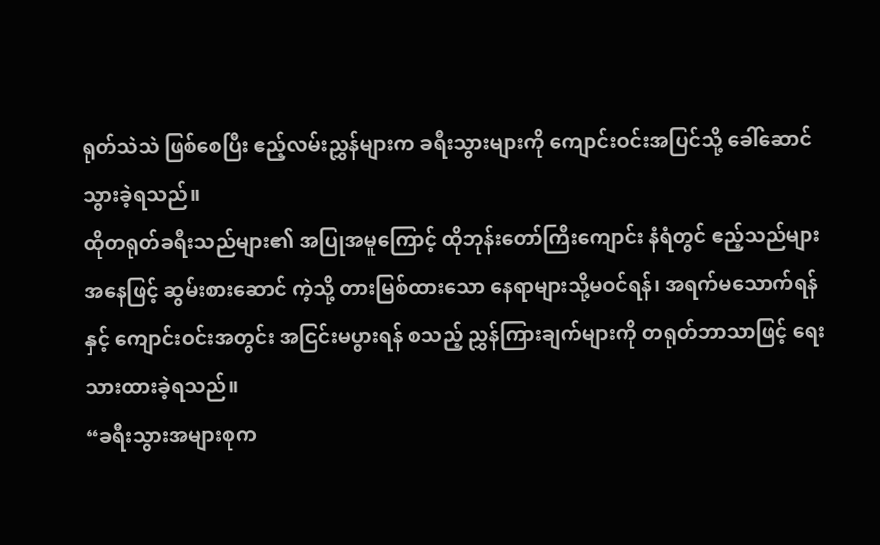ရုတ်သဲသဲ ဖြစ်စေပြီး ဧည့်လမ်းညွှန်များက ခရီးသွားများကို ကျောင်းဝင်းအပြင်သို့ ခေါ်ဆောင် သွားခဲ့ရသည်။
ထိုတရုတ်ခရီးသည်များ၏ အပြုအမူကြောင့် ထိုဘုန်းတော်ကြီးကျောင်း နံရံတွင် ဧည့်သည်များအနေဖြင့် ဆွမ်းစားဆောင် ကဲ့သို့ တားမြစ်ထားသော နေရာများသို့မဝင်ရန်၊ အရက်မသောက်ရန်နှင့် ကျောင်းဝင်းအတွင်း အငြင်းမပွားရန် စသည့် ညွှန်ကြားချက်များကို တရုတ်ဘာသာဖြင့် ရေးသားထားခဲ့ရသည်။
“ခရီးသွားအများစုက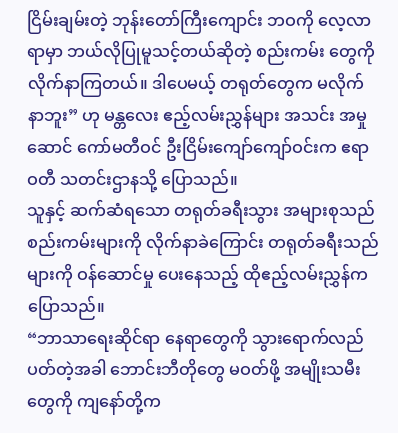ငြိမ်းချမ်းတဲ့ ဘုန်းတော်ကြီးကျောင်း ဘဝကို လေ့လာရာမှာ ဘယ်လိုပြုမူသင့်တယ်ဆိုတဲ့ စည်းကမ်း တွေကို လိုက်နာကြတယ်။ ဒါပေမယ့် တရုတ်တွေက မလိုက်နာဘူး” ဟု မန္တလေး ဧည့်လမ်းညွှန်များ အသင်း အမှုဆောင် ကော်မတီဝင် ဦးငြိမ်းကျော်ကျော်ဝင်းက ဧရာဝတီ သတင်းဌာနသို့ ပြောသည်။
သူနှင့် ဆက်ဆံရသော တရုတ်ခရီးသွား အများစုသည် စည်းကမ်းများကို လိုက်နာခဲကြောင်း တရုတ်ခရီးသည်များကို ဝန်ဆောင်မှု ပေးနေသည့် ထိုဧည့်လမ်းညွှန်ကပြောသည်။
“ဘာသာရေးဆိုင်ရာ နေရာတွေကို သွားရောက်လည်ပတ်တဲ့အခါ ဘောင်းဘီတိုတွေ မဝတ်ဖို့ အမျိုးသမီးတွေကို ကျနော်တို့က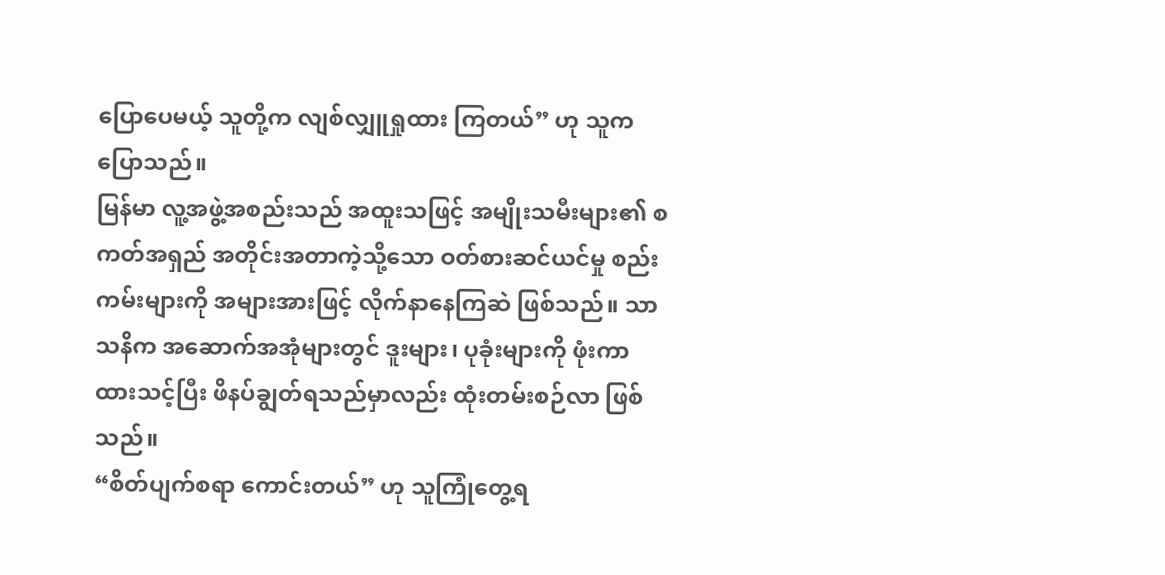ပြောပေမယ့် သူတို့က လျစ်လျှူရှုထား ကြတယ်” ဟု သူက ပြောသည်။
မြန်မာ လူ့အဖွဲ့အစည်းသည် အထူးသဖြင့် အမျိုးသမီးများ၏ စကတ်အရှည် အတိုင်းအတာကဲ့သို့သော ဝတ်စားဆင်ယင်မှု စည်းကမ်းများကို အများအားဖြင့် လိုက်နာနေကြဆဲ ဖြစ်သည်။ သာသနိက အဆောက်အအုံများတွင် ဒူးများ၊ ပုခုံးများကို ဖုံးကာ ထားသင့်ပြီး ဖိနပ်ချွတ်ရသည်မှာလည်း ထုံးတမ်းစဉ်လာ ဖြစ်သည်။
“စိတ်ပျက်စရာ ကောင်းတယ်” ဟု သူကြုံတွေ့ရ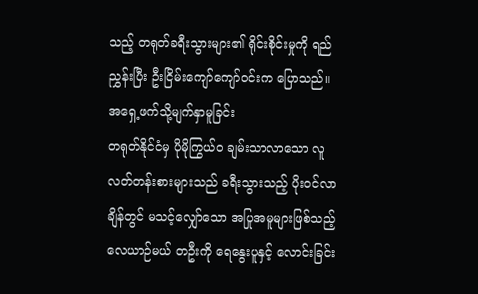သည့် တရုတ်ခရီးသွားများ၏ ရိုင်းစိုင်းမှုကို ရည်ညွှန်းပြီး ဦးငြိမ်းကျော်ကျော်ဝင်းက ပြောသည်။
အရှေ့ဖက်သို့မျက်နှာမူခြင်း
တရုတ်နိုင်ငံမှ ပိုမိုကြွယ်၀ ချမ်းသာလာသော လူလတ်တန်းစားများသည် ခရီးသွားသည့် ပိုးဝင်လာချိန်တွင် မသင့်လျှော်သော အပြုအမူများဖြစ်သည့် လေယာဉ်မယ် တဦးကို ရေနွေးပူနှင့် လောင်းခြင်း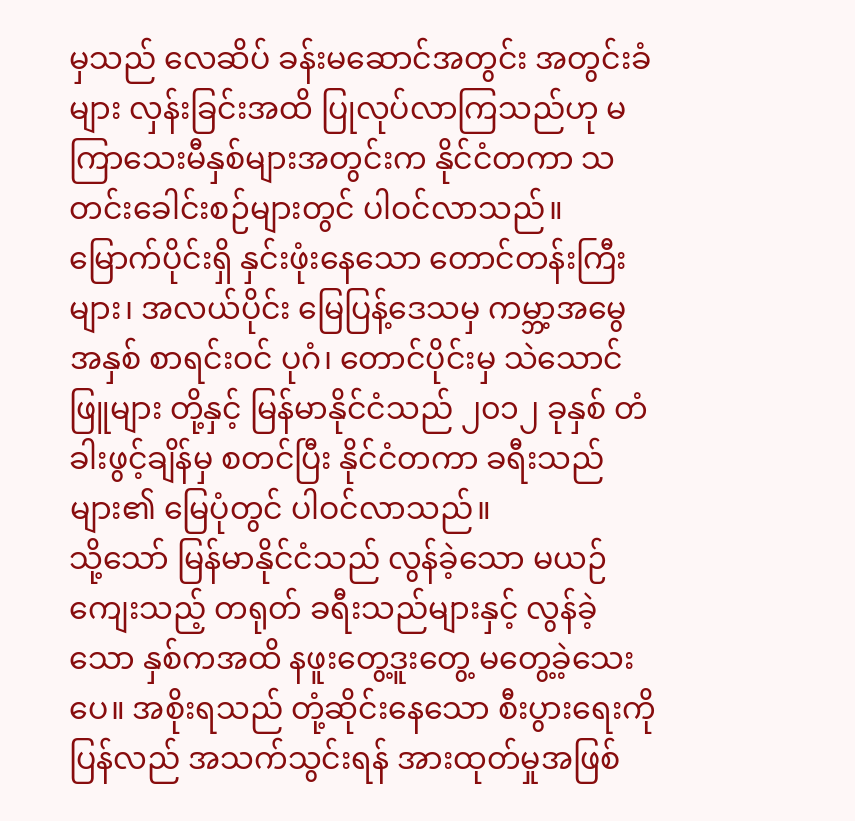မှသည် လေဆိပ် ခန်းမဆောင်အတွင်း အတွင်းခံများ လှန်းခြင်းအထိ ပြုလုပ်လာကြသည်ဟု မကြာသေးမီနှစ်များအတွင်းက နိုင်ငံတကာ သတင်းခေါင်းစဉ်များတွင် ပါဝင်လာသည်။
မြောက်ပိုင်းရှိ နှင်းဖုံးနေသော တောင်တန်းကြီးများ၊ အလယ်ပိုင်း မြေပြန့်ဒေသမှ ကမ္ဘာ့အမွေအနှစ် စာရင်းဝင် ပုဂံ၊ တောင်ပိုင်းမှ သဲသောင်ဖြူများ တို့နှင့် မြန်မာနိုင်ငံသည် ၂၀၁၂ ခုနှစ် တံခါးဖွင့်ချိန်မှ စတင်ပြီး နိုင်ငံတကာ ခရီးသည်များ၏ မြေပုံတွင် ပါဝင်လာသည်။
သို့သော် မြန်မာနိုင်ငံသည် လွန်ခဲ့သော မယဉ်ကျေးသည့် တရုတ် ခရီးသည်များနှင့် လွန်ခဲ့သော နှစ်ကအထိ နဖူးတွေ့ဒူးတွေ့ မတွေ့ခဲ့သေးပေ။ အစိုးရသည် တုံ့ဆိုင်းနေသော စီးပွားရေးကို ပြန်လည် အသက်သွင်းရန် အားထုတ်မှုအဖြစ်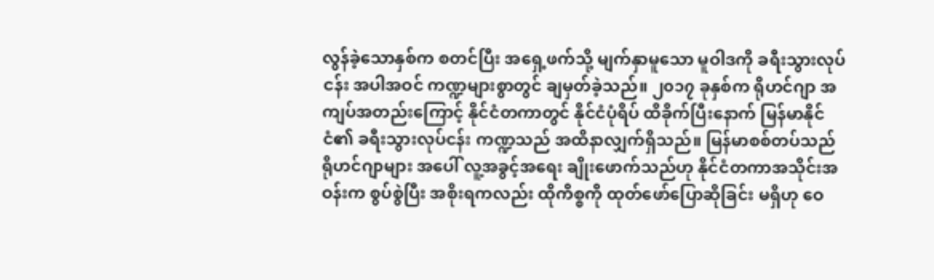လွန်ခဲ့သောနှစ်က စတင်ပြီး အရှေ့ဖက်သို့ မျက်နှာမူသော မူဝါဒကို ခရီးသွားလုပ်ငန်း အပါအဝင် ကဏ္ဍများစွာတွင် ချမှတ်ခဲ့သည်။ ၂၀၁၇ ခုနှစ်က ရိုဟင်ဂျာ အကျပ်အတည်းကြောင့် နိုင်ငံတကာတွင် နိုင်ငံပုံရိပ် ထိခိုက်ပြီးနောက် မြန်မာနိုင်ငံ၏ ခရီးသွားလုပ်ငန်း ကဏ္ဍသည် အထိနာလျှက်ရှိသည်။ မြန်မာစစ်တပ်သည် ရိုဟင်ဂျာများ အပေါ် လူ့အခွင့်အရေး ချိုးဖောက်သည်ဟု နိုင်ငံတကာအသိုင်းအဝန်းက စွပ်စွဲပြီး အစိုးရကလည်း ထိုကိစ္စကို ထုတ်ဖော်ပြောဆိုခြင်း မရှိဟု ဝေ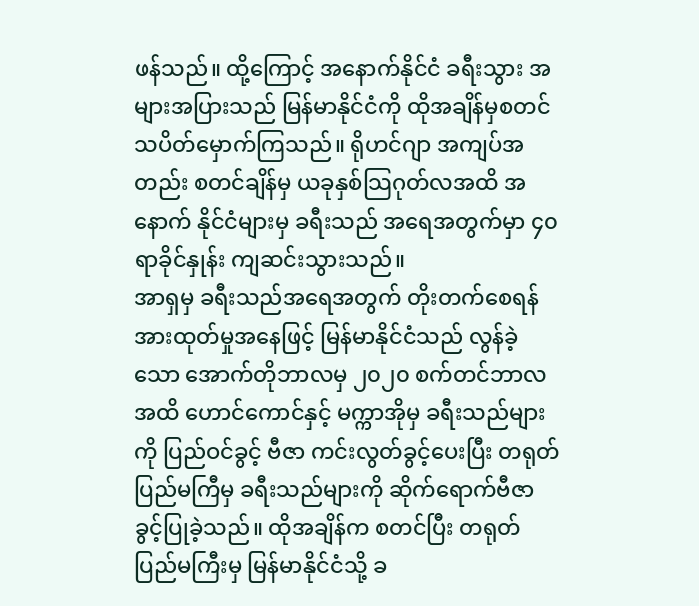ဖန်သည်။ ထို့ကြောင့် အနောက်နိုင်ငံ ခရီးသွား အများအပြားသည် မြန်မာနိုင်ငံကို ထိုအချိန်မှစတင် သပိတ်မှောက်ကြသည်။ ရိုဟင်ဂျာ အကျပ်အတည်း စတင်ချိန်မှ ယခုနှစ်သြဂုတ်လအထိ အနောက် နိုင်ငံများမှ ခရီးသည် အရေအတွက်မှာ ၄၀ ရာခိုင်နှုန်း ကျဆင်းသွားသည်။
အာရှမှ ခရီးသည်အရေအတွက် တိုးတက်စေရန် အားထုတ်မှုအနေဖြင့် မြန်မာနိုင်ငံသည် လွန်ခဲ့သော အောက်တိုဘာလမှ ၂၀၂၀ စက်တင်ဘာလအထိ ဟောင်ကောင်နှင့် မက္ကာအိုမှ ခရီးသည်များကို ပြည်ဝင်ခွင့် ဗီဇာ ကင်းလွတ်ခွင့်ပေးပြီး တရုတ် ပြည်မကြီမှ ခရီးသည်များကို ဆိုက်ရောက်ဗီဇာ ခွင့်ပြုခဲ့သည်။ ထိုအချိန်က စတင်ပြီး တရုတ်ပြည်မကြီးမှ မြန်မာနိုင်ငံသို့ ခ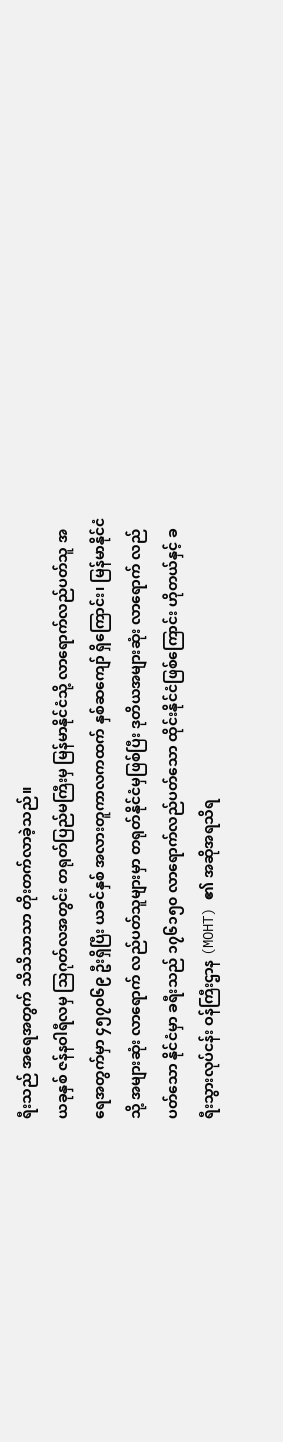ရီးသည် အရေအတွက် သိသိသာသာ တိုးတက်လာခဲ့သည်။
ယခုနှစ် ဇန်နဝါရီလမှ သြဂုတ်လအတွင်း တရုတ်ပြည်မကြီးမှ မြန်မာနိုင်ငံသို့ လာရောက်လည်ပတ်သူ အရေအတွက်မှာ ၄၅၇၀၆၉ ဦးရှိပြီး ယခင်နှစ် အလားတူကာလကထက် နှစ်ဆကျော် ရှိကြောင်း၊ မြန်မာနိုင်ငံသို့ အများဆုံး လာရောက် လည်ပတ်သူများမှာ တရုတ်နိုင်ငံမှဖြစ်ပြီး ဒုတိယအများဆုံး လာရောက် လည်ပတ်သော နိုင်ငံမှာ ခရီးသည် ၁၇၆၁၅၀ လာရောက်လည်ပတ်သော ထိုင်းနိုင်ငံဖြစ်ကြောင်း ဟိုတယ်နှင့် ခရီးသွားလုပ်ငန်း ဝန်ကြီးဌာန (MOHT) ၏ အဆိုအရသိရ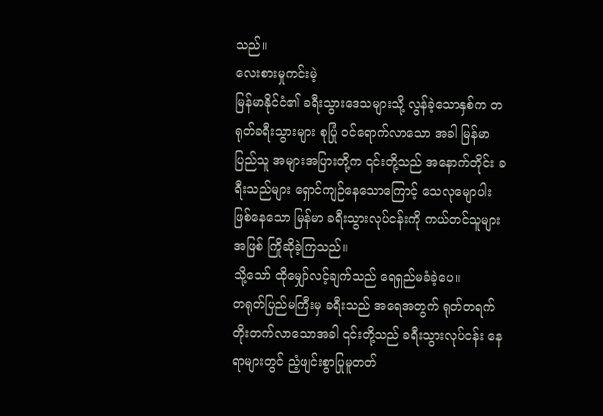သည်။
လေးစားမှုကင်းမဲ့
မြန်မာနိုင်ငံ၏ ခရီးသွားဒေသများသို့ လွန်ခဲ့သောနှစ်က တရုတ်ခရီးသွားများ စုပြုံ ဝင်ရောက်လာသော အခါ မြန်မာပြည်သူ အများအပြားတို့က ၎င်းတို့သည် အနောက်တိုင်း ခရီးသည်များ ရှောင်ကျဉ်နေသောကြောင့် သေလုမျောပါး ဖြစ်နေသော မြန်မာ ခရီးသွားလုပ်ငန်းကို ကယ်တင်သူများအဖြစ် ကြိုဆိုခဲ့ကြသည်။
သို့သော် ထိုမျှော်လင့်ချက်သည် ရေရှည်မခံခဲ့ပေ။
တရုတ်ပြည်မကြီးမှ ခရီးသည် အရေအတွက် ရုတ်တရက် တိုးတက်လာသောအခါ ၎င်းတို့သည် ခရီးသွားလုပ်ငန်း နေရာများတွင် ညံ့ဖျင်းစွာပြုမူတတ်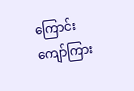ကြောင်း ကျော်ကြား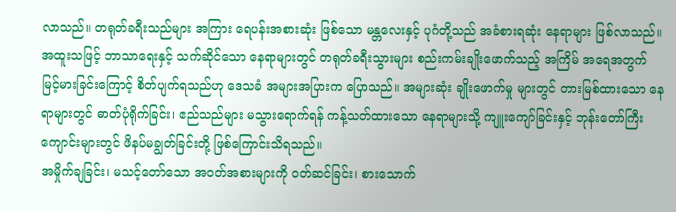လာသည်။ တရုတ်ခရီးသည်များ အကြား ရေပန်းအစားဆုံး ဖြစ်သော မန္တလေးနှင့် ပုဂံတို့သည် အခံစားရဆုံး နေရာများ ဖြစ်လာသည်။
အထူးသဖြင့် ဘာသာရေးနှင့် သက်ဆိုင်သော နေရာများတွင် တရုတ်ခရီးသွားများ စည်းကမ်းချိုးဖောက်သည့် အကြိမ် အရေအတွက် မြင့်မားခြင်းကြောင့် စိတ်ပျက်ရသည်ဟု ဒေသခံ အများအပြားက ပြောသည်။ အများဆုံး ချိုးဖောက်မှု များတွင် တားမြစ်ထားသော နေရာများတွင် ဓာတ်ပုံရိုက်ခြင်း၊ ဧည်သည်များ မသွားရောက်ရန် ကန့်သတ်ထားသော နေရာများသို့ ကျူးကျော်ခြင်းနှင့် ဘုန်းတော်ကြီး ကျောင်းများတွင် ဖိနပ်မချွတ်ခြင်းတို့ ဖြစ်ကြောင်းသိရသည်။
အမှိုက်ချခြင်း၊ မသင့်တော်သော အဝတ်အစားများကို ဝတ်ဆင်ခြင်း၊ စားသောက်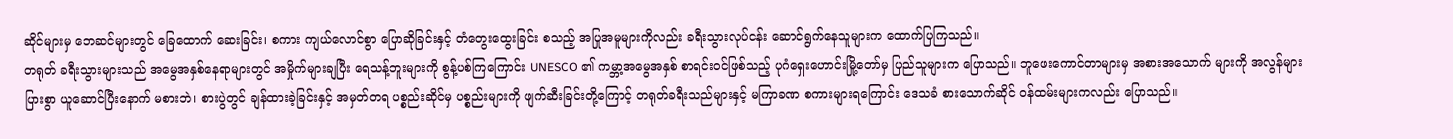ဆိုင်များမှ ဘေဆင်များတွင် ခြေထောက် ဆေးခြင်း၊ စကား ကျယ်လောင်စွာ ပြောဆိုခြင်းနှင့် တံတွေးထွေးခြင်း စသည့် အပြုအမူများကိုလည်း ခရီးသွားလုပ်ငန်း ဆောင်ရွက်နေသူများက ထောက်ပြကြသည်။
တရုတ် ခရီးသွားများသည် အမွေအနှစ်နေရာများတွင် အမှိုက်များချပြီး ရေသန့်ဘူးများကို စွန့်ပစ်ကြကြောင်း UNESCO ၏ ကမ္ဘာ့အမွေအနှစ် စာရင်းဝင်ဖြစ်သည့် ပုဂံရှေးဟောင်းမြို့တော်မှ ပြည်သူများက ပြောသည်။ ဘူဖေးကောင်တာများမှ အစားအသောက် များကို အလွန်များပြားစွာ ယူဆောင်ပြီးနောက် မစားဘဲ၊ စားပွဲတွင် ချန်ထားခဲ့ခြင်းနှင့် အမှတ်တရ ပစ္စည်းဆိုင်မှ ပစ္စည်းများကို ဖျက်ဆီးခြင်းတို့ကြောင့် တရုတ်ခရီးသည်များနှင့် မကြာခဏ စကားများရကြောင်း ဒေသခံ စားသောက်ဆိုင် ဝန်ထမ်းများကလည်း ပြောသည်။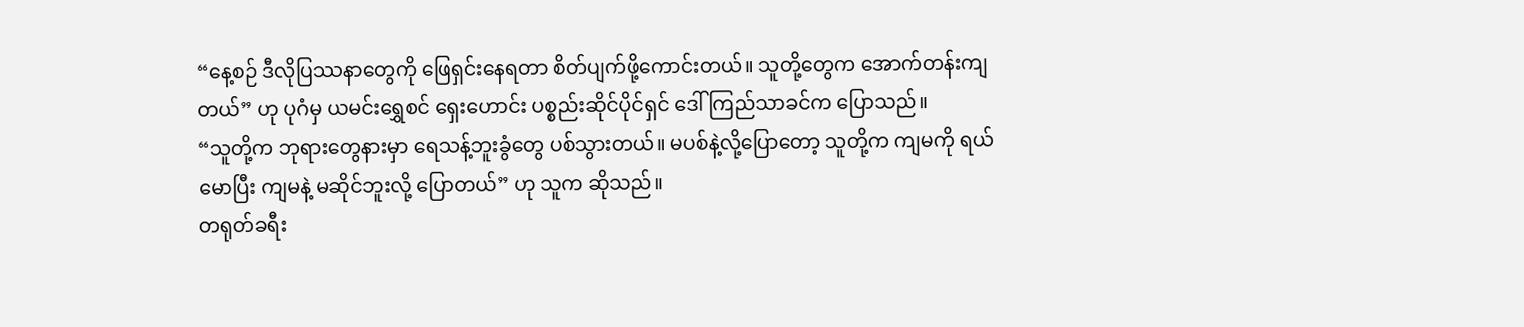“နေ့စဉ် ဒီလိုပြဿနာတွေကို ဖြေရှင်းနေရတာ စိတ်ပျက်ဖို့ကောင်းတယ်။ သူတို့တွေက အောက်တန်းကျတယ်” ဟု ပုဂံမှ ယမင်းရွှေစင် ရှေးဟောင်း ပစ္စည်းဆိုင်ပိုင်ရှင် ဒေါ်ကြည်သာခင်က ပြောသည်။
“သူတို့က ဘုရားတွေနားမှာ ရေသန့်ဘူးခွံတွေ ပစ်သွားတယ်။ မပစ်နဲ့လို့ပြောတော့ သူတို့က ကျမကို ရယ်မောပြီး ကျမနဲ့ မဆိုင်ဘူးလို့ ပြောတယ်” ဟု သူက ဆိုသည်။
တရုတ်ခရီး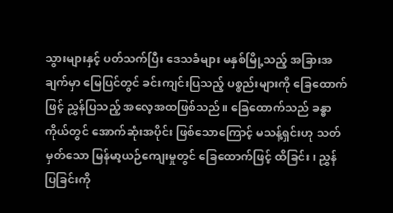သွားများနှင့် ပတ်သက်ပြီး ဒေသခံများ မနှစ်မြို့သည့် အခြားအချက်မှာ မြေပြင်တွင် ခင်းကျင်းပြသည့် ပစ္စည်းများကို ခြေထောက်ဖြင့် ညွှန်ပြသည့် အလေ့အထဖြစ်သည်။ ခြေထောက်သည် ခန္ဓာကိုယ်တွင် အောက်ဆုံးအပိုင်း ဖြစ်သောကြောင့် မသန့်ရှင်းဟု သတ်မှတ်သော မြန်မာ့ယဉ်ကျေးမှုတွင် ခြေထောက်ဖြင့် ထိခြင်း၊ ညွှန်ပြခြင်းကို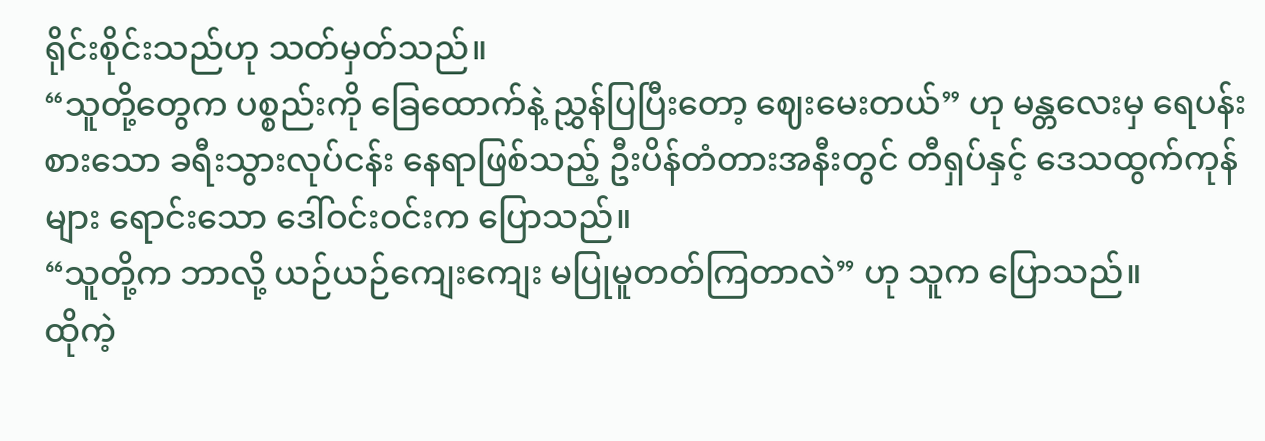ရိုင်းစိုင်းသည်ဟု သတ်မှတ်သည်။
“သူတို့တွေက ပစ္စည်းကို ခြေထောက်နဲ့ ညွှန်ပြပြီးတော့ ဈေးမေးတယ်” ဟု မန္တလေးမှ ရေပန်းစားသော ခရီးသွားလုပ်ငန်း နေရာဖြစ်သည့် ဦးပိန်တံတားအနီးတွင် တီရှပ်နှင့် ဒေသထွက်ကုန်များ ရောင်းသော ဒေါ်ဝင်းဝင်းက ပြောသည်။
“သူတို့က ဘာလို့ ယဉ်ယဉ်ကျေးကျေး မပြုမူတတ်ကြတာလဲ” ဟု သူက ပြောသည်။
ထိုကဲ့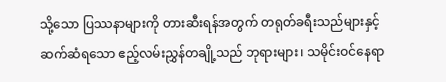သို့သော ပြဿနာများကို တားဆီးရန်အတွက် တရုတ်ခရီးသည်များနှင့် ဆက်ဆံရသော ဧည့်လမ်းညွှန်တချို့သည် ဘုရားများ၊ သမိုင်းဝင်နေရာ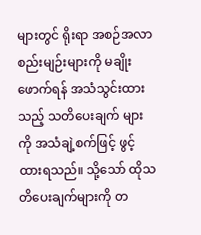များတွင် ရိုးရာ အစဉ်အလာ စည်းမျဉ်းများကို မချိုးဖောက်ရန် အသံသွင်းထားသည့် သတိပေးချက် များကို အသံချဲ့စက်ဖြင့် ဖွင့်ထားရသည်။ သို့သော် ထိုသတိပေးချက်များကို တ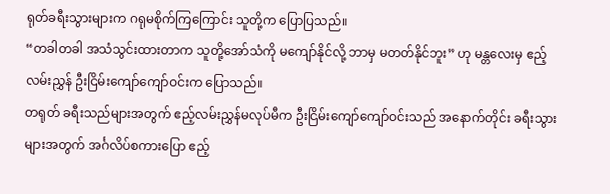ရုတ်ခရီးသွားများက ဂရုမစိုက်ကြကြောင်း သူတို့က ပြောပြသည်။
“တခါတခါ အသံသွင်းထားတာက သူတို့အော်သံကို မကျော်နိုင်လို့ ဘာမှ မတတ်နိုင်ဘူး” ဟု မန္တလေးမှ ဧည့်လမ်းညွှန် ဦးငြိမ်းကျော်ကျော်ဝင်းက ပြောသည်။
တရုတ် ခရီးသည်များအတွက် ဧည့်လမ်းညွှန်မလုပ်မီက ဦးငြိမ်းကျော်ကျော်ဝင်းသည် အနောက်တိုင်း ခရီးသွားများအတွက် အင်္ဂလိပ်စကားပြော ဧည့်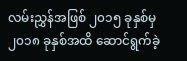လမ်းညွှန်အဖြစ် ၂၀၁၅ ခုနှစ်မှ ၂၀၁၈ ခုနှစ်အထိ ဆောင်ရွက်ခဲ့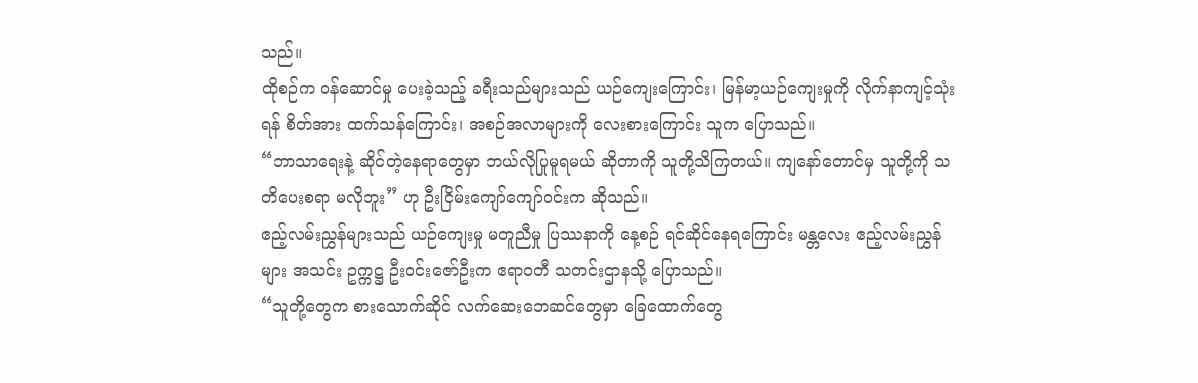သည်။
ထိုစဉ်က ဝန်ဆောင်မှု ပေးခဲ့သည့် ခရီးသည်များသည် ယဉ်ကျေးကြောင်း၊ မြန်မာ့ယဉ်ကျေးမှုကို လိုက်နာကျင့်သုံးရန် စိတ်အား ထက်သန်ကြောင်း၊ အစဉ်အလာများကို လေးစားကြောင်း သူက ပြောသည်။
“ဘာသာရေးနဲ့ ဆိုင်တဲ့နေရာတွေမှာ ဘယ်လိုပြုမူရမယ် ဆိုတာကို သူတို့သိကြတယ်။ ကျနော်တောင်မှ သူတို့ကို သတိပေးစရာ မလိုဘူး” ဟု ဦးငြိမ်းကျော်ကျော်ဝင်းက ဆိုသည်။
ဧည့်လမ်းညွှန်များသည် ယဉ်ကျေးမှု မတူညီမှု ပြဿနာကို နေ့စဉ် ရင်ဆိုင်နေရကြောင်း မန္တလေး ဧည့်လမ်းညွှန်များ အသင်း ဥက္ကဋ္ဌ ဦးဝင်းဇော်ဦးက ဧရာဝတီ သတင်းဌာနသို့ ပြောသည်။
“သူတို့တွေက စားသောက်ဆိုင် လက်ဆေးဘေဆင်တွေမှာ ခြေထောက်တွေ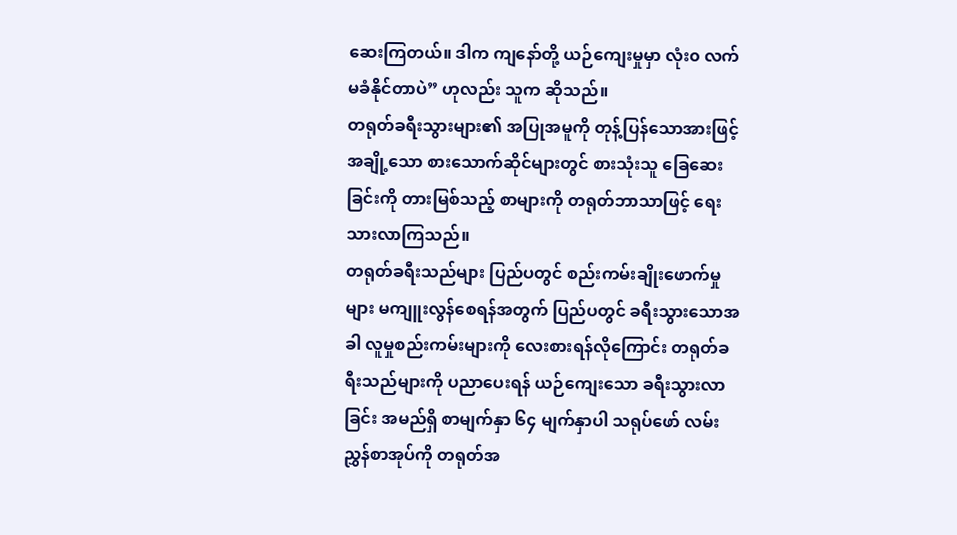ဆေးကြတယ်။ ဒါက ကျနော်တို့ ယဉ်ကျေးမှုမှာ လုံး၀ လက်မခံနိုင်တာပဲ” ဟုလည်း သူက ဆိုသည်။
တရုတ်ခရီးသွားများ၏ အပြုအမူကို တုန့်ပြန်သောအားဖြင့် အချို့သော စားသောက်ဆိုင်များတွင် စားသုံးသူ ခြေဆေးခြင်းကို တားမြစ်သည့် စာများကို တရုတ်ဘာသာဖြင့် ရေးသားလာကြသည်။
တရုတ်ခရီးသည်များ ပြည်ပတွင် စည်းကမ်းချိုးဖောက်မှုများ မကျူးလွန်စေရန်အတွက် ပြည်ပတွင် ခရီးသွားသောအခါ လူမှုစည်းကမ်းများကို လေးစားရန်လိုကြောင်း တရုတ်ခရီးသည်များကို ပညာပေးရန် ယဉ်ကျေးသော ခရီးသွားလာခြင်း အမည်ရှိ စာမျက်နှာ ၆၄ မျက်နှာပါ သရုပ်ဖော် လမ်းညွှန်စာအုပ်ကို တရုတ်အ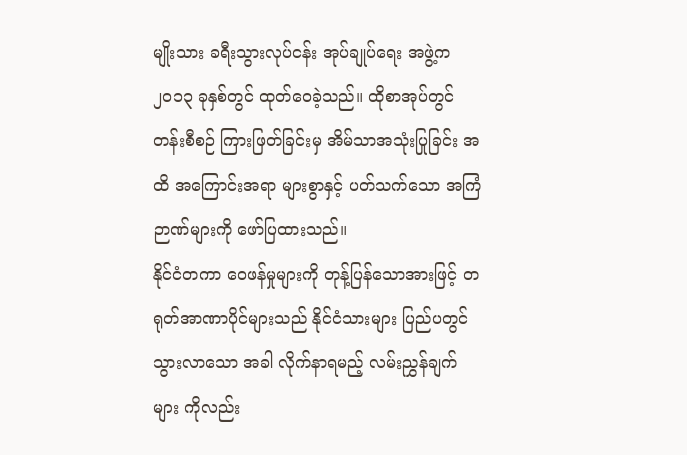မျိုးသား ခရီးသွားလုပ်ငန်း အုပ်ချုပ်ရေး အဖွဲ့က ၂၀၁၃ ခုနှစ်တွင် ထုတ်ဝေခဲ့သည်။ ထိုစာအုပ်တွင် တန်းစီစဉ် ကြားဖြတ်ခြင်းမှ အိမ်သာအသုံးပြုခြင်း အထိ အကြောင်းအရာ များစွာနှင့် ပတ်သက်သော အကြံဉာဏ်များကို ဖော်ပြထားသည်။
နိုင်ငံတကာ ဝေဖန်မှုများကို တုန့်ပြန်သောအားဖြင့် တရုတ်အာဏာပိုင်များသည် နိုင်ငံသားများ ပြည်ပတွင် သွားလာသော အခါ လိုက်နာရမည့် လမ်းညွှန်ချက်များ ကိုလည်း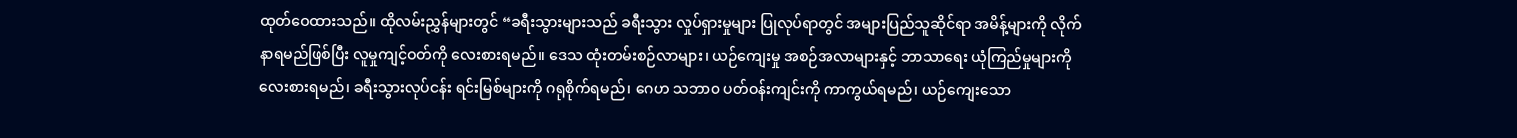ထုတ်ဝေထားသည်။ ထိုလမ်းညွှန်များတွင် “ခရီးသွားများသည် ခရီးသွား လှုပ်ရှားမှုများ ပြုလုပ်ရာတွင် အများပြည်သူဆိုင်ရာ အမိန့်များကို လိုက်နာရမည်ဖြစ်ပြီး လူမှုကျင့်ဝတ်ကို လေးစားရမည်။ ဒေသ ထုံးတမ်းစဉ်လာများ၊ ယဉ်ကျေးမှု အစဉ်အလာများနှင့် ဘာသာရေး ယုံကြည်မှုများကို လေးစားရမည်၊ ခရီးသွားလုပ်ငန်း ရင်းမြစ်များကို ဂရုစိုက်ရမည်၊ ဂေဟ သဘာ၀ ပတ်ဝန်းကျင်းကို ကာကွယ်ရမည်၊ ယဉ်ကျေးသော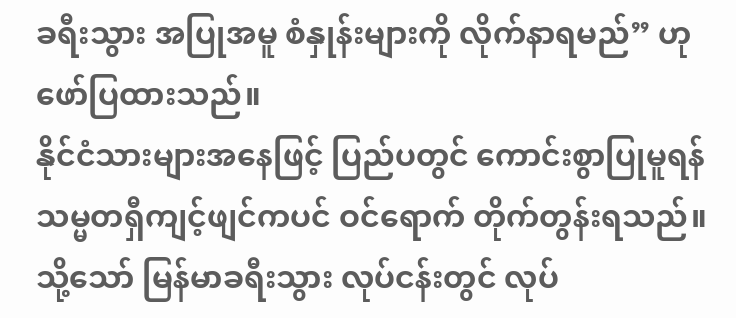ခရီးသွား အပြုအမူ စံနှုန်းများကို လိုက်နာရမည်” ဟု ဖော်ပြထားသည်။
နိုင်ငံသားများအနေဖြင့် ပြည်ပတွင် ကောင်းစွာပြုမူရန် သမ္မတရှီကျင့်ဖျင်ကပင် ဝင်ရောက် တိုက်တွန်းရသည်။
သို့သော် မြန်မာခရီးသွား လုပ်ငန်းတွင် လုပ်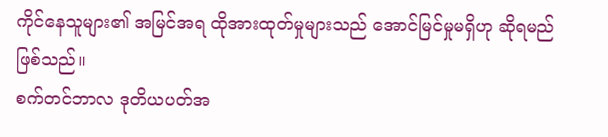ကိုင်နေသူများ၏ အမြင်အရ ထိုအားထုတ်မှုများသည် အောင်မြင်မှုမရှိဟု ဆိုရမည် ဖြစ်သည်။
စက်တင်ဘာလ ဒုတိယပတ်အ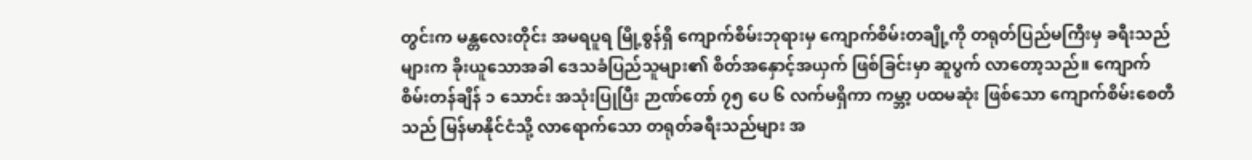တွင်းက မန္တလေးတိုင်း အမရပူရ မြို့စွန်ရှိ ကျောက်စိမ်းဘုရားမှ ကျောက်စိမ်းတချို့ကို တရုတ်ပြည်မကြီးမှ ခရီးသည်များက ခိုးယူသောအခါ ဒေသခံပြည်သူများ၏ စိတ်အနှောင့်အယှက် ဖြစ်ခြင်းမှာ ဆူပွက် လာတော့သည်။ ကျောက်စိမ်းတန်ချိန် ၁ သောင်း အသုံးပြုပြီး ဉာဏ်တော် ၇၅ ပေ ၆ လက်မရှိကာ ကမ္ဘာ့ ပထမဆုံး ဖြစ်သော ကျောက်စိမ်းစေတီသည် မြန်မာနိုင်ငံသို့ လာရောက်သော တရုတ်ခရီးသည်များ အ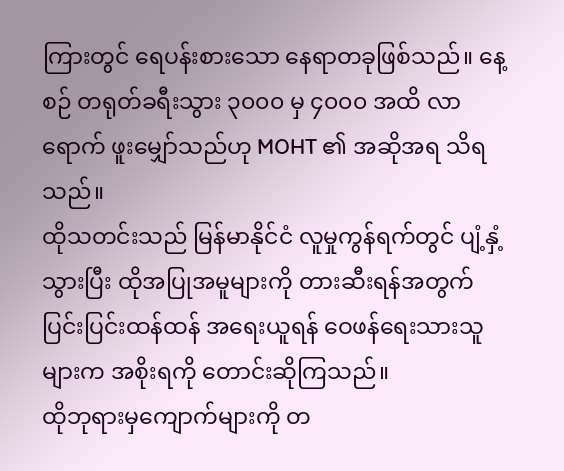ကြားတွင် ရေပန်းစားသော နေရာတခုဖြစ်သည်။ နေ့စဉ် တရုတ်ခရီးသွား ၃၀၀၀ မှ ၄၀၀၀ အထိ လာရောက် ဖူးမျှော်သည်ဟု MOHT ၏ အဆိုအရ သိရသည်။
ထိုသတင်းသည် မြန်မာနိုင်ငံ လူမှုကွန်ရက်တွင် ပျံ့နှံ့သွားပြီး ထိုအပြုအမူများကို တားဆီးရန်အတွက် ပြင်းပြင်းထန်ထန် အရေးယူရန် ဝေဖန်ရေးသားသူများက အစိုးရကို တောင်းဆိုကြသည်။
ထိုဘုရားမှကျောက်များကို တ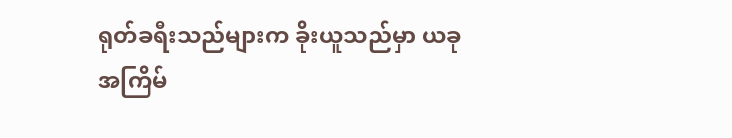ရုတ်ခရီးသည်များက ခိုးယူသည်မှာ ယခုအကြိမ်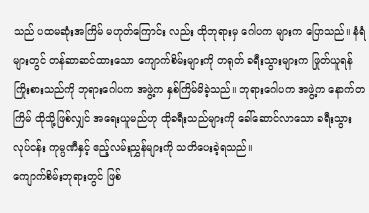သည် ပထမဆုံးအကြိမ် မဟုတ်ကြောင်း လည်း ထိုဘုရားမှ ဂေါပက များက ပြောသည်။ နံရံများတွင် တန်ဆာဆင်ထားသော ကျောက်စိမ်းများကို တရုတ် ခရီးသွားများက ဖြုတ်ယူရန် ကြိုးစားသည်ကို ဘုရားဂေါပက အဖွဲ့က နှစ်ကြိမ်မိခဲ့သည်။ ဘုရားဂေါပက အဖွဲ့က နောက်တကြိမ် ထိုသို့ဖြစ်လျှင် အရေးယူမည်ဟု ထိုခရီးသည်များကို ခေါ်ဆောင်လာသော ခရီးသွားလုပ်ငန်း ကုမ္ပဏီနှင့် ဧည့်လမ်းညွှန်များကို သတိပေးခဲ့ရသည်။
ကျောက်စိမ်းဘုရားတွင် ဖြစ်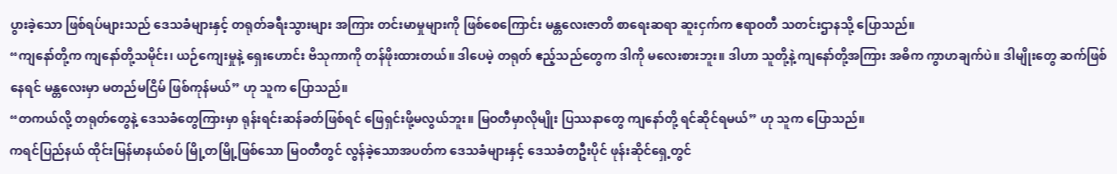ပွားခဲ့သော ဖြစ်ရပ်များသည် ဒေသခံများနှင့် တရုတ်ခရီးသွားများ အကြား တင်းမာမှုများကို ဖြစ်စေကြောင်း မန္တလေးဇာတိ စာရေးဆရာ ဆူးငှက်က ဧရာဝတီ သတင်းဌာနသို့ ပြောသည်။
“ကျနော်တို့က ကျနော်တို့သမိုင်း၊ ယဉ်ကျေးမှုနဲ့ ရှေးဟောင်း ဗိသုကာကို တန်ဖိုးထားတယ်။ ဒါပေမဲ့ တရုတ် ဧည့်သည်တွေက ဒါကို မလေးစားဘူး။ ဒါဟာ သူတို့နဲ့ ကျနော်တို့အကြား အဓိက ကွာဟချက်ပဲ။ ဒါမျိုးတွေ ဆက်ဖြစ်နေရင် မန္တလေးမှာ မတည်မငြိမ် ဖြစ်ကုန်မယ်” ဟု သူက ပြောသည်။
“တကယ်လို့ တရုတ်တွေနဲ့ ဒေသခံတွေကြားမှာ ရုန်းရင်းဆန်ခတ်ဖြစ်ရင် ဖြေရှင်းဖို့မလွယ်ဘူး။ မြဝတီမှာလိုမျိုး ပြဿနာတွေ ကျနော်တို့ ရင်ဆိုင်ရမယ်” ဟု သူက ပြောသည်။
ကရင်ပြည်နယ် ထိုင်းမြန်မာနယ်စပ် မြို့တမြို့ဖြစ်သော မြဝတီတွင် လွန်ခဲ့သောအပတ်က ဒေသခံများနှင့် ဒေသခံတဦးပိုင် ဖုန်းဆိုင်ရှေ့တွင်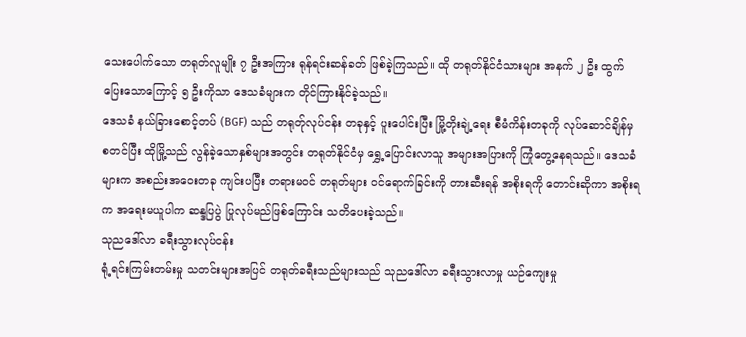သေးပေါက်သော တရုတ်လူမျိုး ၇ ဦးအကြား ရုန်ရင်းဆန်ခတ် ဖြစ်ခဲ့ကြသည်။ ထို တရုတ်နိုင်ငံသားများ အနက် ၂ ဦး ထွက်ပြေးသောကြောင့် ၅ ဦးကိုသာ ဒေသခံများက တိုင်ကြားနိုင်ခဲ့သည်။
ဒေသခံ နယ်ခြားစောင့်တပ် (BGF) သည် တရုတ်ုလုပ်ငန်း တခုနှင့် ပူးပေါင်းပြီး မြို့တိုးချဲ့ရေး စီမံကိန်းတခုကို လုပ်ဆောင်ချိန်မှ စတင်ပြီး ထိုမြို့သည် လွန်ခဲ့သောနှစ်များအတွင်း တရုတ်နိုင်ငံမှ ရွှေ့ပြောင်းလာသူ အများအပြားကို ကြုံတွေ့နေရသည်။ ဒေသခံများက အစည်းအဝေးတခု ကျင်းပပြီး တရားမဝင် တရုတ်များ ဝင်ရောက်ခြင်းကို တားဆီးရန် အစိုးရကို တောင်းဆိုကာ အစိုးရက အရေးမယူပါက ဆန္ဒပြပွဲ ပြုလုပ်မည်ဖြစ်ကြောင်း သတိပေးခဲ့သည်။
သုညဒေါ်လာ ခရီးသွားလုပ်ငန်း
ရုံ့ရင်းကြမ်းတမ်းမှု သတင်းများအပြင် တရုတ်ခရီးသည်များသည် သုညဒေါ်လာ ခရီးသွားလာမှု ယဉ်ကျေးမှု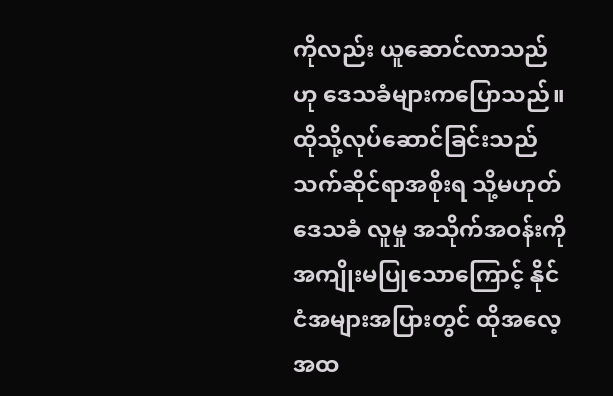ကိုလည်း ယူဆောင်လာသည်ဟု ဒေသခံများကပြောသည်။ ထိုသို့လုပ်ဆောင်ခြင်းသည် သက်ဆိုင်ရာအစိုးရ သို့မဟုတ် ဒေသခံ လူမှု အသိုက်အဝန်းကို အကျိုးမပြုသောကြောင့် နိုင်ငံအများအပြားတွင် ထိုအလေ့အထ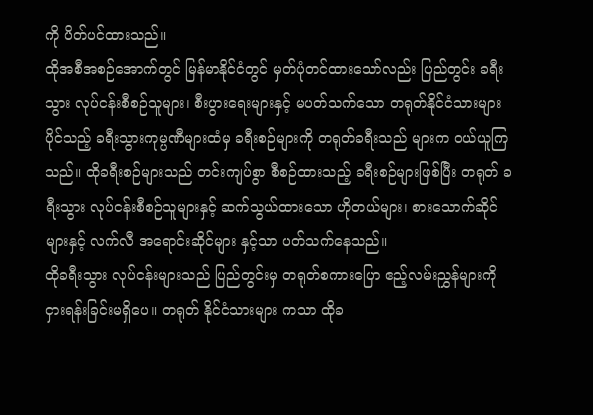ကို ပိတ်ပင်ထားသည်။
ထိုအစီအစဉ်အောက်တွင် မြန်မာနိုင်ငံတွင် မှတ်ပုံတင်ထားသော်လည်း ပြည်တွင်း ခရီးသွား လုပ်ငန်းစီစဉ်သူများ၊ စီးပွားရေးများနှင့် မပတ်သက်သော တရုတ်နိုင်ငံသားများ ပိုင်သည့် ခရီးသွားကုမ္ပဏီများထံမှ ခရီးစဉ်များကို တရုတ်ခရီးသည် များက ဝယ်ယူကြသည်။ ထိုခရီးစဉ်များသည် တင်းကျပ်စွာ စီစဉ်ထားသည့် ခရီးစဉ်များဖြစ်ပြီး တရုတ် ခရီးသွား လုပ်ငန်းစီစဉ်သူများနှင့် ဆက်သွယ်ထားသော ဟိုတယ်များ၊ စားသောက်ဆိုင်များနှင့် လက်လီ အရောင်းဆိုင်များ နှင့်သာ ပတ်သက်နေသည်။
ထိုခရီးသွား လုပ်ငန်းများသည် ပြည်တွင်းမှ တရုတ်စကားပြော ဧည့်လမ်းညွှန်များကို ငှားရန်းခြင်းမရှိပေ။ တရုတ် နိုင်ငံသားများ ကသာ ထိုခ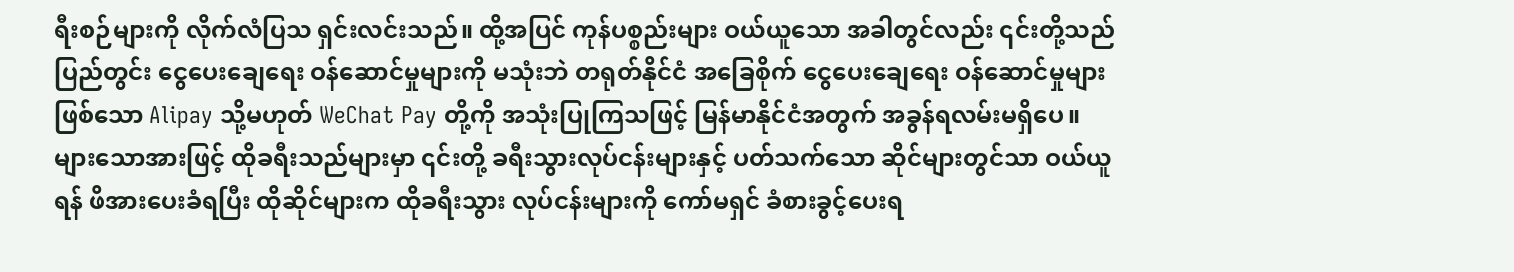ရီးစဉ်များကို လိုက်လံပြသ ရှင်းလင်းသည်။ ထို့အပြင် ကုန်ပစ္စည်းများ ဝယ်ယူသော အခါတွင်လည်း ၎င်းတို့သည် ပြည်တွင်း ငွေပေးချေရေး ဝန်ဆောင်မှုများကို မသုံးဘဲ တရုတ်နိုင်ငံ အခြေစိုက် ငွေပေးချေရေး ဝန်ဆောင်မှုများဖြစ်သော Alipay သို့မဟုတ် WeChat Pay တို့ကို အသုံးပြုကြသဖြင့် မြန်မာနိုင်ငံအတွက် အခွန်ရလမ်းမရှိပေ။ များသောအားဖြင့် ထိုခရီးသည်များမှာ ၎င်းတို့ ခရီးသွားလုပ်ငန်းများနှင့် ပတ်သက်သော ဆိုင်များတွင်သာ ဝယ်ယူရန် ဖိအားပေးခံရပြီး ထိုဆိုင်များက ထိုခရီးသွား လုပ်ငန်းများကို ကော်မရှင် ခံစားခွင့်ပေးရ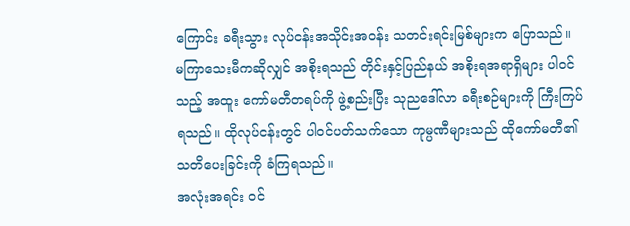ကြောင်း ခရီးသွား လုပ်ငန်းအသိုင်းအဝန်း သတင်းရင်းမြစ်များက ပြောသည်။
မကြာသေးမီကဆိုလျှင် အစိုးရသည် တိုင်းနှင့်ပြည်နယ် အစိုးရအရာရှိများ ပါဝင်သည့် အထူး ကော်မတီတရပ်ကို ဖွဲ့စည်းပြီး သုညဒေါ်လာ ခရီးစဉ်များကို ကြီးကြပ်ရသည်။ ထိုလုပ်ငန်းတွင် ပါဝင်ပတ်သက်သော ကုမ္ပဏီများသည် ထိုကော်မတီ၏ သတိပေးခြင်းကို ခံကြရသည်။
အလုံးအရင်း ဝင်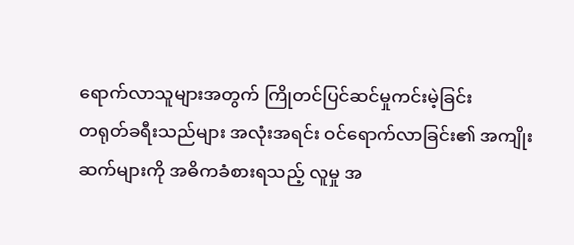ရောက်လာသူများအတွက် ကြိုတင်ပြင်ဆင်မှုကင်းမဲ့ခြင်း
တရုတ်ခရီးသည်များ အလုံးအရင်း ဝင်ရောက်လာခြင်း၏ အကျိုးဆက်များကို အဓိကခံစားရသည့် လူမှု အ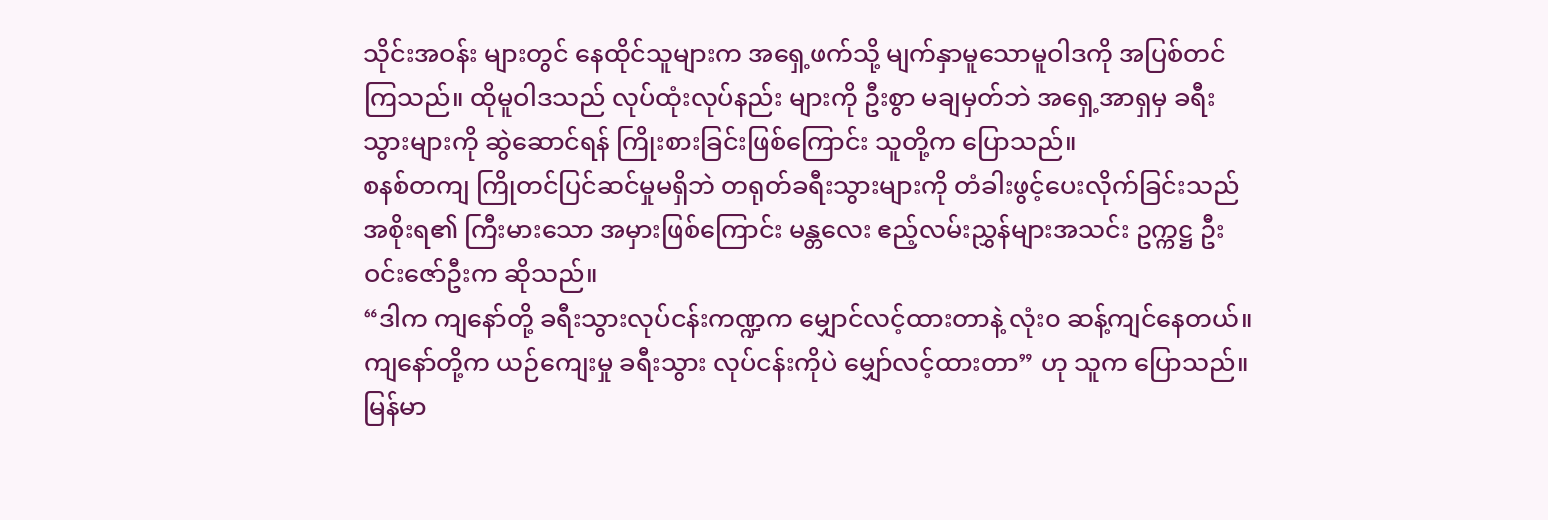သိုင်းအဝန်း များတွင် နေထိုင်သူများက အရှေ့ဖက်သို့ မျက်နှာမူသောမူဝါဒကို အပြစ်တင်ကြသည်။ ထိုမူဝါဒသည် လုပ်ထုံးလုပ်နည်း များကို ဦးစွာ မချမှတ်ဘဲ အရှေ့အာရှမှ ခရီးသွားများကို ဆွဲဆောင်ရန် ကြိုးစားခြင်းဖြစ်ကြောင်း သူတို့က ပြောသည်။
စနစ်တကျ ကြိုတင်ပြင်ဆင်မှုမရှိဘဲ တရုတ်ခရီးသွားများကို တံခါးဖွင့်ပေးလိုက်ခြင်းသည် အစိုးရ၏ ကြီးမားသော အမှားဖြစ်ကြောင်း မန္တလေး ဧည့်လမ်းညွှန်များအသင်း ဥက္ကဋ္ဌ ဦးဝင်းဇော်ဦးက ဆိုသည်။
“ဒါက ကျနော်တို့ ခရီးသွားလုပ်ငန်းကဏ္ဍက မျှောင်လင့်ထားတာနဲ့ လုံး၀ ဆန့်ကျင်နေတယ်။ ကျနော်တို့က ယဉ်ကျေးမှု ခရီးသွား လုပ်ငန်းကိုပဲ မျှော်လင့်ထားတာ” ဟု သူက ပြောသည်။
မြန်မာ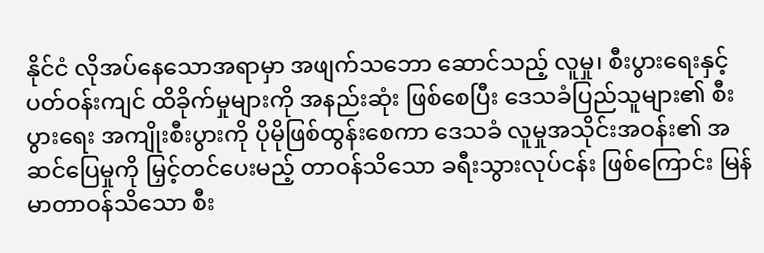နိုင်ငံ လိုအပ်နေသောအရာမှာ အဖျက်သဘော ဆောင်သည့် လူမှု၊ စီးပွားရေးနှင့် ပတ်ဝန်းကျင် ထိခိုက်မှုများကို အနည်းဆုံး ဖြစ်စေပြီး ဒေသခံပြည်သူများ၏ စီးပွားရေး အကျိုးစီးပွားကို ပိုမိုဖြစ်ထွန်းစေကာ ဒေသခံ လူမှုအသိုင်းအဝန်း၏ အဆင်ပြေမှုကို မြှင့်တင်ပေးမည့် တာဝန်သိသော ခရီးသွားလုပ်ငန်း ဖြစ်ကြောင်း မြန်မာတာဝန်သိသော စီး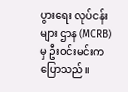ပွားရေး လုပ်ငန်းများ ဌာန (MCRB) မှ ဦးဝင်းမင်းက ပြောသည်။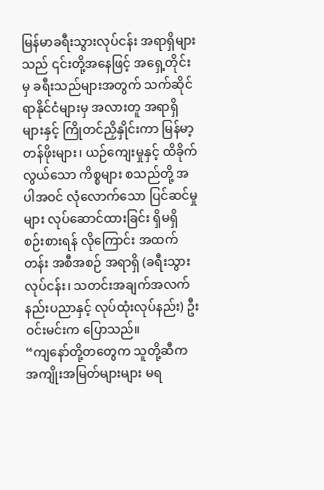မြန်မာခရီးသွားလုပ်ငန်း အရာရှိများသည် ၎င်းတို့အနေဖြင့် အရှေ့တိုင်းမှ ခရီးသည်များအတွက် သက်ဆိုင်ရာနိုင်ငံများမှ အလားတူ အရာရှိများနှင့် ကြိုတင်ညှိနှိုင်းကာ မြန်မာ့ တန်ဖိုးများ၊ ယဉ်ကျေးမှုနှင့် ထိခိုက်လွယ်သော ကိစ္စများ စသည်တို့ အပါအဝင် လုံလောက်သော ပြင်ဆင်မှုများ လုပ်ဆောင်ထားခြင်း ရှိမရှိ စဉ်းစားရန် လိုကြောင်း အထက်တန်း အစီအစဉ် အရာရှိ (ခရီးသွားလုပ်ငန်း၊ သတင်းအချက်အလက် နည်းပညာနှင့် လုပ်ထုံးလုပ်နည်း) ဦးဝင်းမင်းက ပြောသည်။
“ကျနော်တို့တတွေက သူတို့ဆီက အကျိုးအမြတ်များများ မရ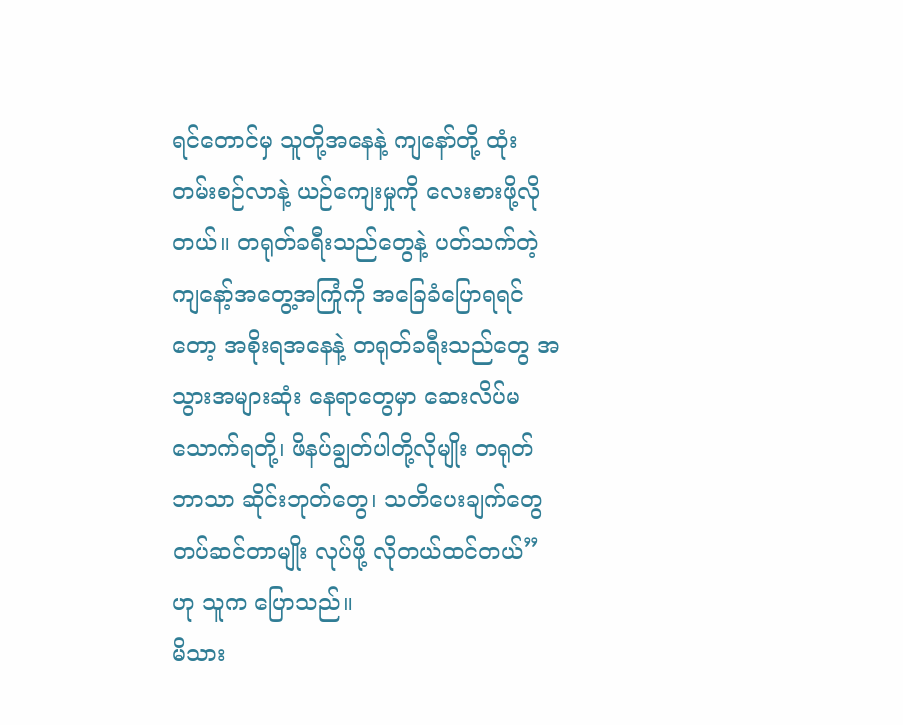ရင်တောင်မှ သူတို့အနေနဲ့ ကျနော်တို့ ထုံးတမ်းစဉ်လာနဲ့ ယဉ်ကျေးမှုကို လေးစားဖို့လိုတယ်။ တရုတ်ခရီးသည်တွေနဲ့ ပတ်သက်တဲ့ ကျနော့်အတွေ့အကြုံကို အခြေခံပြောရရင်တော့ အစိုးရအနေနဲ့ တရုတ်ခရီးသည်တွေ အသွားအများဆုံး နေရာတွေမှာ ဆေးလိပ်မသောက်ရတို့၊ ဖိနပ်ချွတ်ပါတို့လိုမျိုး တရုတ် ဘာသာ ဆိုင်းဘုတ်တွေ၊ သတိပေးချက်တွေ တပ်ဆင်တာမျိုး လုပ်ဖို့ လိုတယ်ထင်တယ်” ဟု သူက ပြောသည်။
မိသား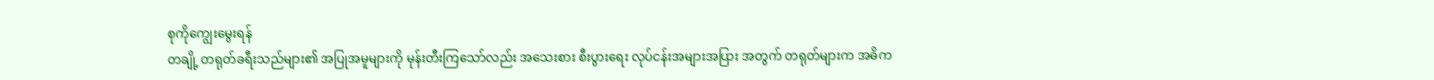စုကိုကျွေးမွေးရန်
တချို့ တရုတ်ခရီးသည်များ၏ အပြုအမူများကို မုန်းတီးကြသော်လည်း အသေးစား စီးပွားရေး လုပ်ငန်းအများအပြား အတွက် တရုတ်များက အဓိက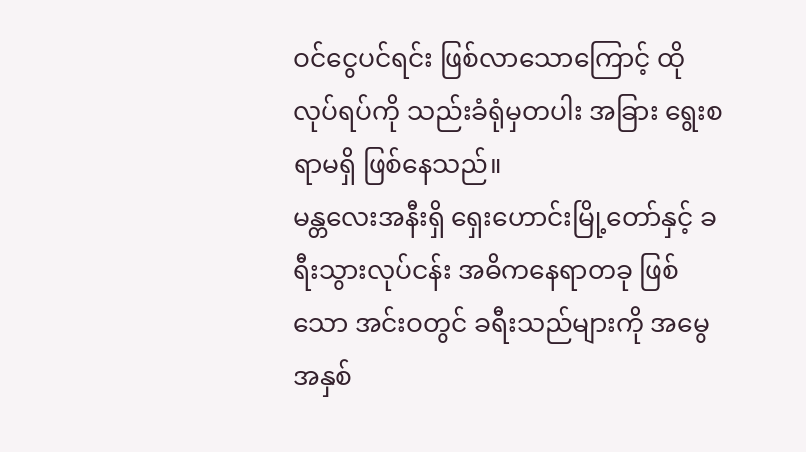ဝင်ငွေပင်ရင်း ဖြစ်လာသောကြောင့် ထိုလုပ်ရပ်ကို သည်းခံရုံမှတပါး အခြား ရွေးစရာမရှိ ဖြစ်နေသည်။
မန္တလေးအနီးရှိ ရှေးဟောင်းမြို့တော်နှင့် ခရီးသွားလုပ်ငန်း အဓိကနေရာတခု ဖြစ်သော အင်းဝတွင် ခရီးသည်များကို အမွေအနှစ်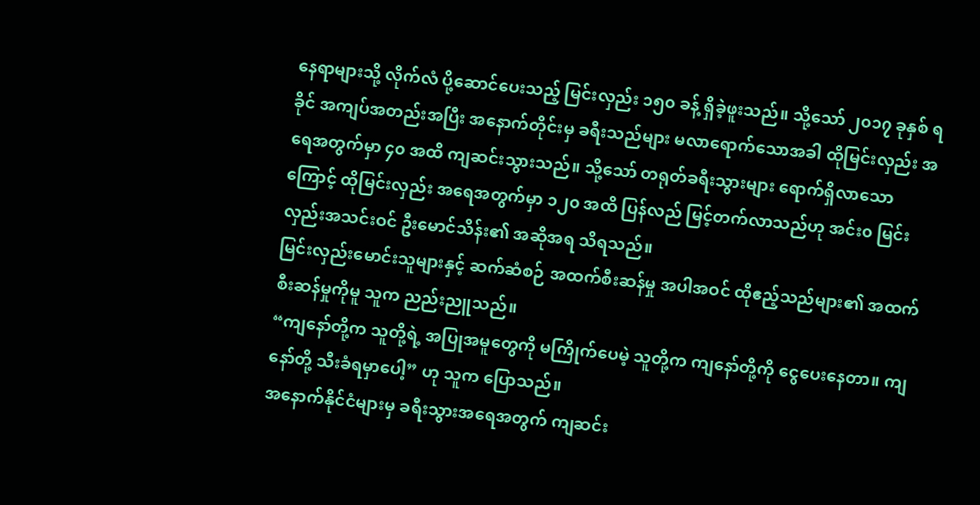နေရာများသို့ လိုက်လံ ပို့ဆောင်ပေးသည့် မြင်းလှည်း ၁၅၀ ခန့် ရှိခဲ့ဖူးသည်။ သို့သော် ၂၀၁၇ ခုနှစ် ရခိုင် အကျပ်အတည်းအပြီး အနောက်တိုင်းမှ ခရီးသည်များ မလာရောက်သောအခါ ထိုမြင်းလှည်း အရေအတွက်မှာ ၄၀ အထိ ကျဆင်းသွားသည်။ သို့သော် တရုတ်ခရီးသွားများ ရောက်ရှိလာသောကြောင့် ထိုမြင်းလှည်း အရေအတွက်မှာ ၁၂၀ အထိ ပြန်လည် မြင့်တက်လာသည်ဟု အင်း၀ မြင်းလှည်းအသင်းဝင် ဦးမောင်သိန်း၏ အဆိုအရ သိရသည်။
မြင်းလှည်းမောင်းသူများနှင့် ဆက်ဆံစဉ် အထက်စီးဆန်မှု အပါအဝင် ထိုဧည့်သည်များ၏ အထက်စီးဆန်မှုကိုမူ သူက ညည်းညူသည်။
“ကျနော်တို့က သူတို့ရဲ့ အပြုအမူတွေကို မကြိုက်ပေမဲ့ သူတို့က ကျနော်တို့ကို ငွေပေးနေတာ။ ကျနော်တို့ သီးခံရမှာပေါ့” ဟု သူက ပြောသည်။
အနောက်နိုင်ငံများမှ ခရီးသွားအရေအတွက် ကျဆင်း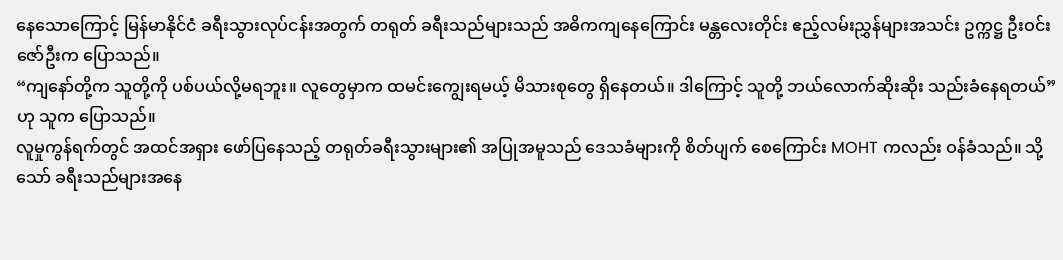နေသောကြောင့် မြန်မာနိုင်ငံ ခရီးသွားလုပ်ငန်းအတွက် တရုတ် ခရီးသည်များသည် အဓိကကျနေကြောင်း မန္တလေးတိုင်း ဧည့်လမ်းညွှန်များအသင်း ဥက္ကဋ္ဌ ဦးဝင်းဇော်ဦးက ပြောသည်။
“ကျနော်တို့က သူတို့ကို ပစ်ပယ်လို့မရဘူး။ လူတွေမှာက ထမင်းကျွေးရမယ့် မိသားစုတွေ ရှိနေတယ်။ ဒါကြောင့် သူတို့ ဘယ်လောက်ဆိုးဆိုး သည်းခံနေရတယ်” ဟု သူက ပြောသည်။
လူမှုကွန်ရက်တွင် အထင်အရှား ဖော်ပြနေသည့် တရုတ်ခရီးသွားများ၏ အပြုအမူသည် ဒေသခံများကို စိတ်ပျက် စေကြောင်း MOHT ကလည်း ဝန်ခံသည်။ သို့သော် ခရီးသည်များအနေ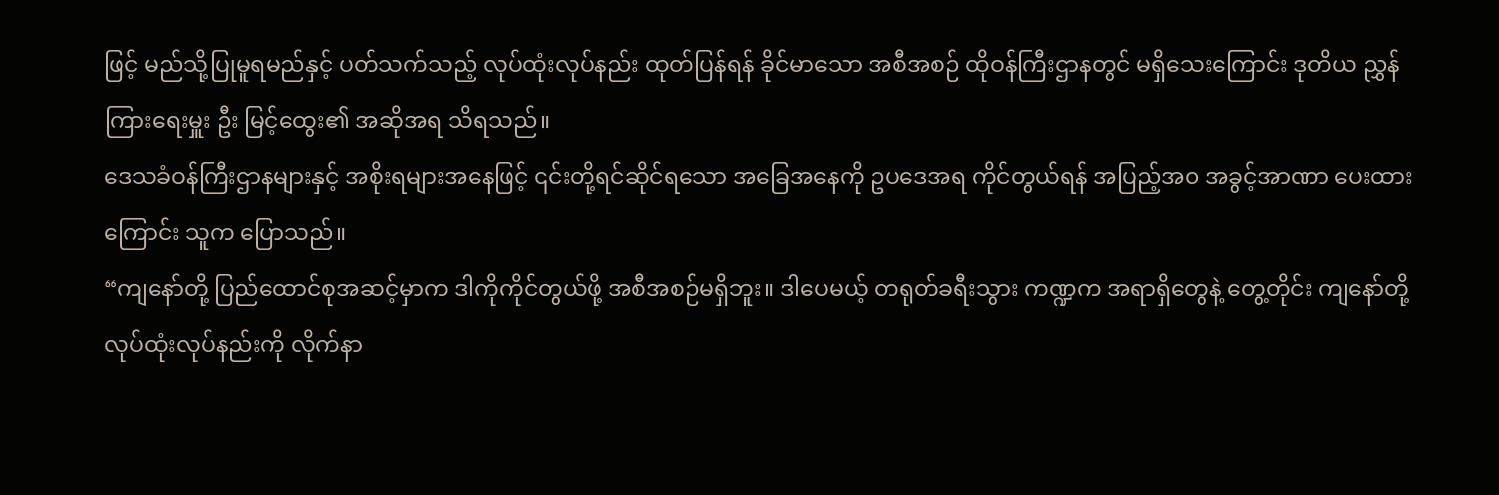ဖြင့် မည်သို့ပြုမူရမည်နှင့် ပတ်သက်သည့် လုပ်ထုံးလုပ်နည်း ထုတ်ပြန်ရန် ခိုင်မာသော အစီအစဉ် ထိုဝန်ကြီးဌာနတွင် မရှိသေးကြောင်း ဒုတိယ ညွှန်ကြားရေးမှူး ဦး မြင့်ထွေး၏ အဆိုအရ သိရသည်။
ဒေသခံဝန်ကြီးဌာနများနှင့် အစိုးရများအနေဖြင့် ၎င်းတို့ရင်ဆိုင်ရသော အခြေအနေကို ဥပဒေအရ ကိုင်တွယ်ရန် အပြည့်အ၀ အခွင့်အာဏာ ပေးထားကြောင်း သူက ပြောသည်။
“ကျနော်တို့ ပြည်ထောင်စုအဆင့်မှာက ဒါကိုကိုင်တွယ်ဖို့ အစီအစဉ်မရှိဘူး။ ဒါပေမယ့် တရုတ်ခရီးသွား ကဏ္ဍက အရာရှိတွေနဲ့ တွေ့တိုင်း ကျနော်တို့ လုပ်ထုံးလုပ်နည်းကို လိုက်နာ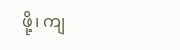ဖို့၊ ကျ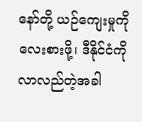နော်တို့ ယဉ်ကျေးမှုကို လေးစားဖို့၊ ဒီနိုင်ငံကို လာလည်တဲ့အခါ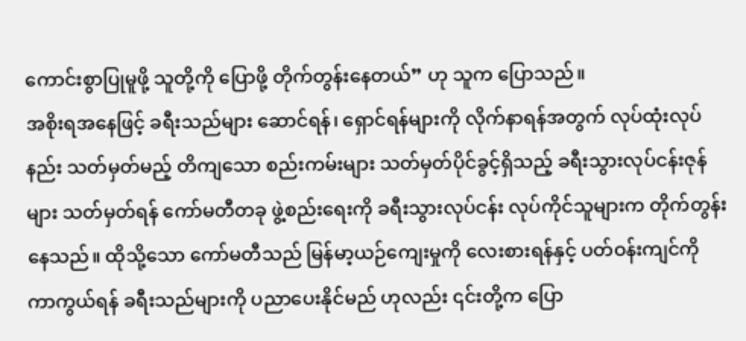ကောင်းစွာပြုမူဖို့ သူတို့ကို ပြောဖို့ တိုက်တွန်းနေတယ်” ဟု သူက ပြောသည်။
အစိုးရအနေဖြင့် ခရီးသည်များ ဆောင်ရန်၊ ရှောင်ရန်များကို လိုက်နာရန်အတွက် လုပ်ထုံးလုပ်နည်း သတ်မှတ်မည့် တိကျသော စည်းကမ်းများ သတ်မှတ်ပိုင်ခွင့်ရှိသည့် ခရီးသွားလုပ်ငန်းဇုန်များ သတ်မှတ်ရန် ကော်မတီတခု ဖွဲ့စည်းရေးကို ခရီးသွားလုပ်ငန်း လုပ်ကိုင်သူများက တိုက်တွန်းနေသည်။ ထိုသို့သော ကော်မတီသည် မြန်မာ့ယဉ်ကျေးမှုကို လေးစားရန်နှင့် ပတ်ဝန်းကျင်ကို ကာကွယ်ရန် ခရီးသည်များကို ပညာပေးနိုင်မည် ဟုလည်း ၎င်းတို့က ပြော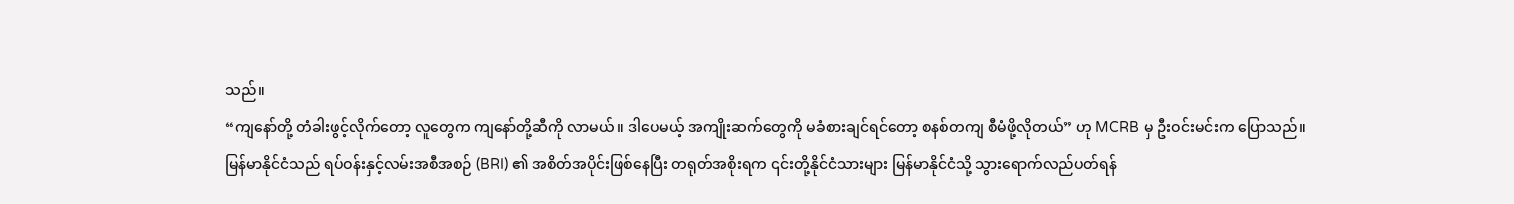သည်။
“ကျနော်တို့ တံခါးဖွင့်လိုက်တော့ လူတွေက ကျနော်တို့ဆီကို လာမယ်။ ဒါပေမယ့် အကျိုးဆက်တွေကို မခံစားချင်ရင်တော့ စနစ်တကျ စီမံဖို့လိုတယ်” ဟု MCRB မှ ဦးဝင်းမင်းက ပြောသည်။
မြန်မာနိုင်ငံသည် ရပ်ဝန်းနှင့်လမ်းအစီအစဉ် (BRI) ၏ အစိတ်အပိုင်းဖြစ်နေပြီး တရုတ်အစိုးရက ၎င်းတို့နိုင်ငံသားများ မြန်မာနိုင်ငံသို့ သွားရောက်လည်ပတ်ရန်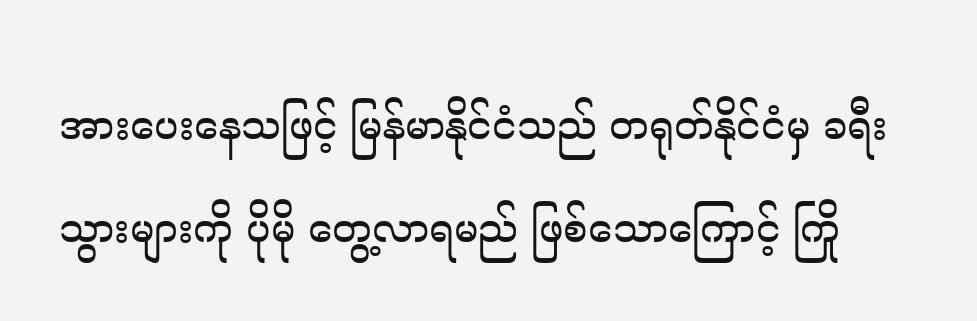အားပေးနေသဖြင့် မြန်မာနိုင်ငံသည် တရုတ်နိုင်ငံမှ ခရီးသွားများကို ပိုမို တွေ့လာရမည် ဖြစ်သောကြောင့် ကြို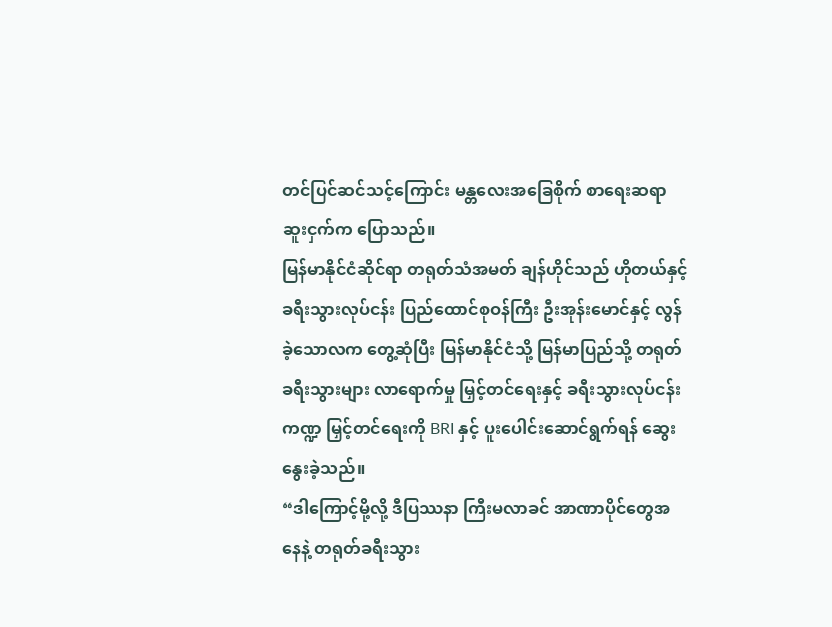တင်ပြင်ဆင်သင့်ကြောင်း မန္တလေးအခြေစိုက် စာရေးဆရာ ဆူးငှက်က ပြောသည်။
မြန်မာနိုင်ငံဆိုင်ရာ တရုတ်သံအမတ် ချန်ဟိုင်သည် ဟိုတယ်နှင့် ခရီးသွားလုပ်ငန်း ပြည်ထောင်စုဝန်ကြီး ဦးအုန်းမောင်နှင့် လွန်ခဲ့သောလက တွေ့ဆုံပြီး မြန်မာနိုင်ငံသို့ မြန်မာပြည်သို့ တရုတ်ခရီးသွားများ လာရောက်မှု မြှင့်တင်ရေးနှင့် ခရီးသွားလုပ်ငန်း ကဏ္ဍ မြှင့်တင်ရေးကို BRI နှင့် ပူးပေါင်းဆောင်ရွက်ရန် ဆွေးနွေးခဲ့သည်။
“ဒါကြောင့်မို့လို့ ဒီပြဿနာ ကြီးမလာခင် အာဏာပိုင်တွေအနေနဲ့ တရုတ်ခရီးသွား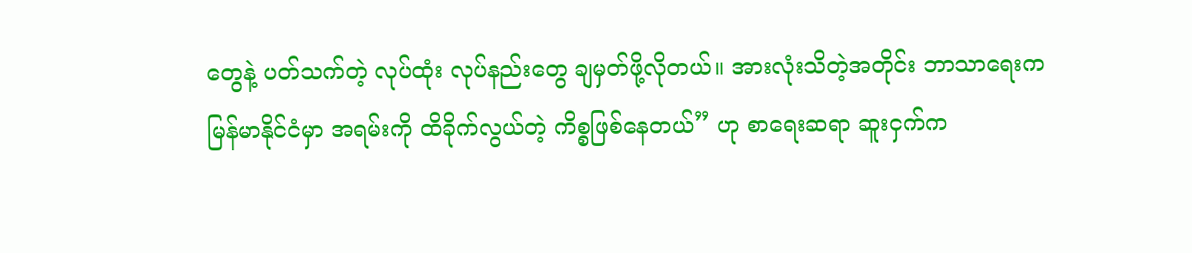တွေနဲ့ ပတ်သက်တဲ့ လုပ်ထုံး လုပ်နည်းတွေ ချမှတ်ဖို့လိုတယ်။ အားလုံးသိတဲ့အတိုင်း ဘာသာရေးက မြန်မာနိုင်ငံမှာ အရမ်းကို ထိခိုက်လွယ်တဲ့ ကိစ္စဖြစ်နေတယ်” ဟု စာရေးဆရာ ဆူးငှက်က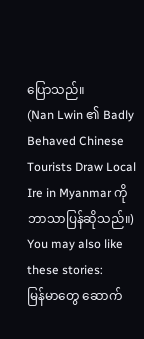ပြောသည်။
(Nan Lwin ၏ Badly Behaved Chinese Tourists Draw Local Ire in Myanmar ကို ဘာသာပြန်ဆိုသည်။)
You may also like these stories:
မြန်မာတွေ ဆောက်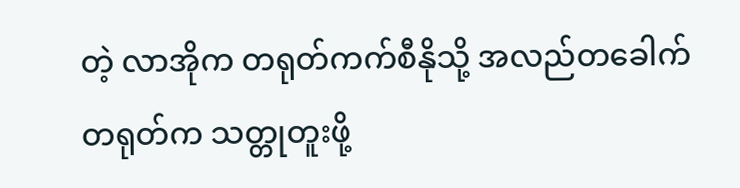တဲ့ လာအိုက တရုတ်ကက်စီနိုသို့ အလည်တခေါက်
တရုတ်က သတ္တုတူးဖို့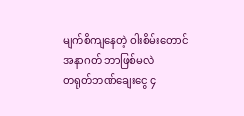မျက်စိကျနေတဲ့ ဝါးစိမ်းတောင် အနာဂတ် ဘာဖြစ်မလဲ
တရုတ်ဘဏ်ချေးငွေ ၄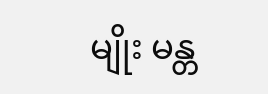မျိုး မန္တ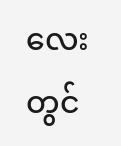လေးတွင်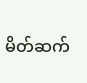မိတ်ဆက်